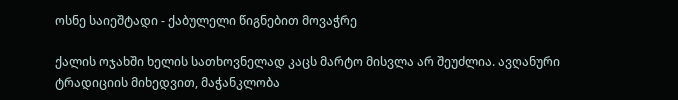ოსნე საიეშტადი - ქაბულელი წიგნებით მოვაჭრე

ქალის ოჯახში ხელის სათხოვნელად კაცს მარტო მისვლა არ შეუძლია. ავღანური ტრადიციის მიხედვით, მაჭანკლობა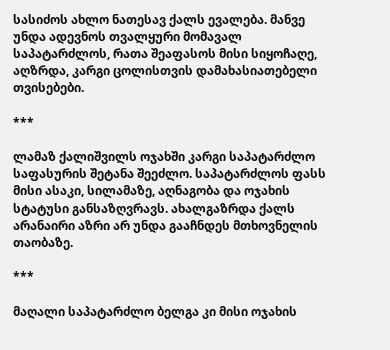სასიძოს ახლო ნათესავ ქალს ევალება. მანვე უნდა ადევნოს თვალყური მომავალ საპატარძლოს, რათა შეაფასოს მისი სიყოჩაღე, აღზრდა, კარგი ცოლისთვის დამახასიათებელი თვისებები.

***

ლამაზ ქალიშვილს ოჯახში კარგი საპატარძლო საფასურის შეტანა შეეძლო. საპატარძლოს ფასს მისი ასაკი, სილამაზე, აღნაგობა და ოჯახის სტატუსი განსაზღვრავს. ახალგაზრდა ქალს არანაირი აზრი არ უნდა გააჩნდეს მთხოვნელის თაობაზე.

***

მაღალი საპატარძლო ბელგა კი მისი ოჯახის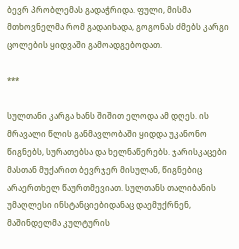ბევრ პრობლემას გადაჭრიდა. ფული, მისმა მთხოვნელმა რომ გადაიხადა, გოგონას ძმებს კარგი ცოლების ყიდვაში გამოადგებოდათ.

***

სულთანი კარგა ხანს შიშით ელოდა ამ დღეს. ის მრავალი წლის განმავლობაში ყიდდა უკანონო წიგნებს, სურათებსა და ხელნაწერებს. ჯარისკაცები მასთან მუქარით ბევრჯერ მისულან, წიგნებიც არაერთხელ წაურთმევიათ. სულთანს თალიბანის უმაღლესი ინსტანციებიდანაც დაემუქრნენ, მაშინდელმა კულტურის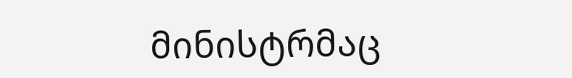მინისტრმაც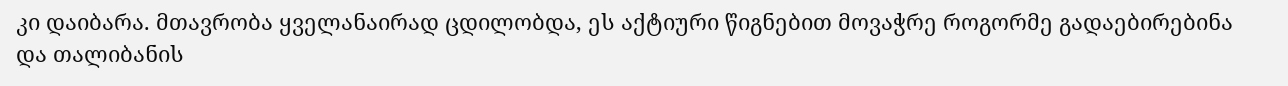კი დაიბარა. მთავრობა ყველანაირად ცდილობდა, ეს აქტიური წიგნებით მოვაჭრე როგორმე გადაებირებინა და თალიბანის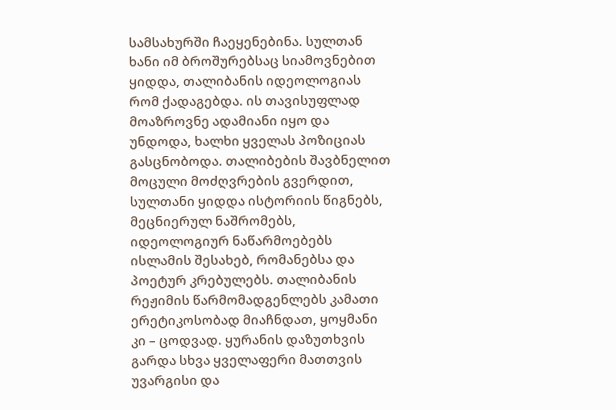სამსახურში ჩაეყენებინა. სულთან ხანი იმ ბროშურებსაც სიამოვნებით ყიდდა, თალიბანის იდეოლოგიას რომ ქადაგებდა. ის თავისუფლად მოაზროვნე ადამიანი იყო და უნდოდა, ხალხი ყველას პოზიციას გასცნობოდა. თალიბების შავბნელით მოცული მოძღვრების გვერდით, სულთანი ყიდდა ისტორიის წიგნებს, მეცნიერულ ნაშრომებს, იდეოლოგიურ ნაწარმოებებს ისლამის შესახებ, რომანებსა და პოეტურ კრებულებს. თალიბანის რეჟიმის წარმომადგენლებს კამათი ერეტიკოსობად მიაჩნდათ, ყოყმანი კი – ცოდვად. ყურანის დაზუთხვის გარდა სხვა ყველაფერი მათთვის უვარგისი და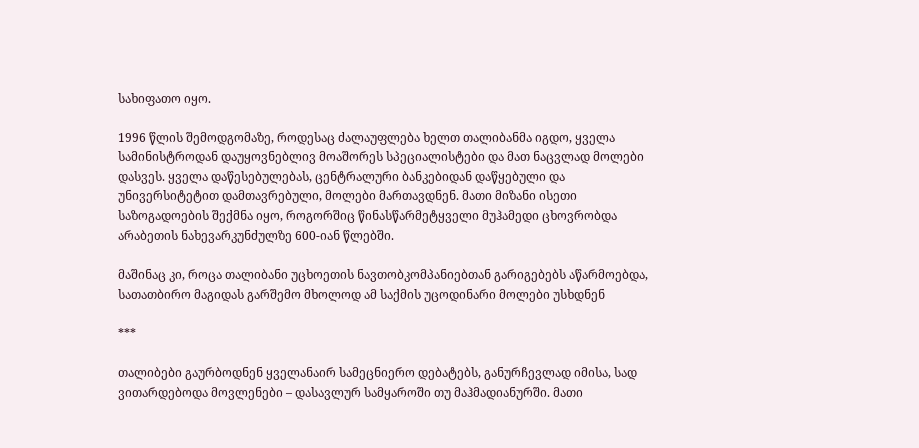სახიფათო იყო.

1996 წლის შემოდგომაზე, როდესაც ძალაუფლება ხელთ თალიბანმა იგდო, ყველა სამინისტროდან დაუყოვნებლივ მოაშორეს სპეციალისტები და მათ ნაცვლად მოლები დასვეს. ყველა დაწესებულებას, ცენტრალური ბანკებიდან დაწყებული და უნივერსიტეტით დამთავრებული, მოლები მართავდნენ. მათი მიზანი ისეთი საზოგადოების შექმნა იყო, როგორშიც წინასწარმეტყველი მუჰამედი ცხოვრობდა არაბეთის ნახევარკუნძულზე 600-იან წლებში.

მაშინაც კი, როცა თალიბანი უცხოეთის ნავთობკომპანიებთან გარიგებებს აწარმოებდა, სათათბირო მაგიდას გარშემო მხოლოდ ამ საქმის უცოდინარი მოლები უსხდნენ

***

თალიბები გაურბოდნენ ყველანაირ სამეცნიერო დებატებს, განურჩევლად იმისა, სად ვითარდებოდა მოვლენები – დასავლურ სამყაროში თუ მაჰმადიანურში. მათი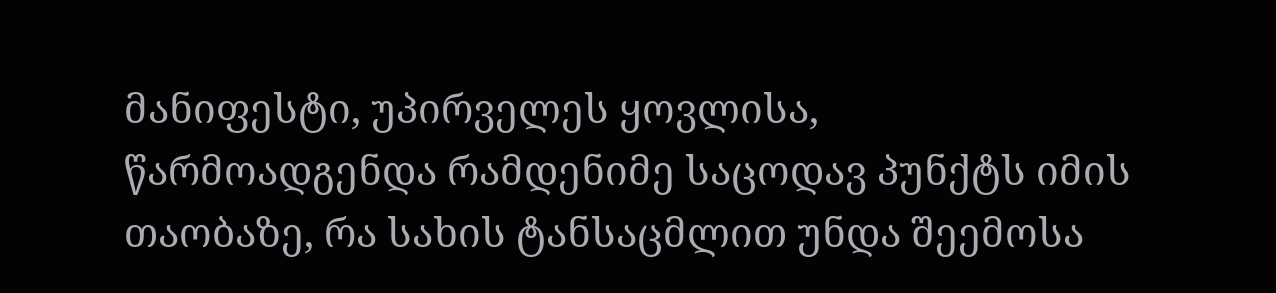მანიფესტი, უპირველეს ყოვლისა, წარმოადგენდა რამდენიმე საცოდავ პუნქტს იმის თაობაზე, რა სახის ტანსაცმლით უნდა შეემოსა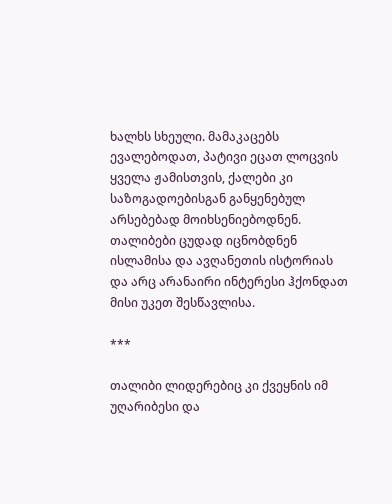ხალხს სხეული. მამაკაცებს ევალებოდათ, პატივი ეცათ ლოცვის ყველა ჟამისთვის, ქალები კი საზოგადოებისგან განყენებულ არსებებად მოიხსენიებოდნენ. თალიბები ცუდად იცნობდნენ ისლამისა და ავღანეთის ისტორიას და არც არანაირი ინტერესი ჰქონდათ მისი უკეთ შესწავლისა.

***

თალიბი ლიდერებიც კი ქვეყნის იმ უღარიბესი და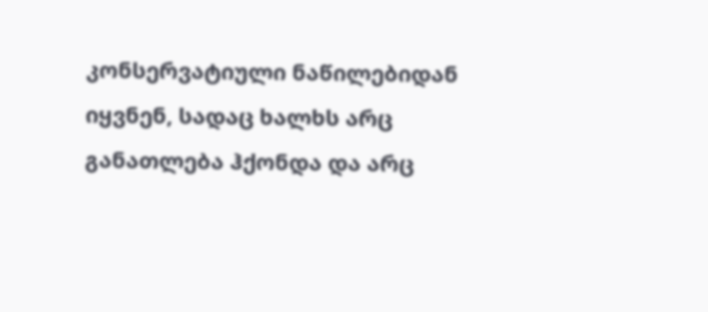კონსერვატიული ნაწილებიდან იყვნენ, სადაც ხალხს არც განათლება ჰქონდა და არც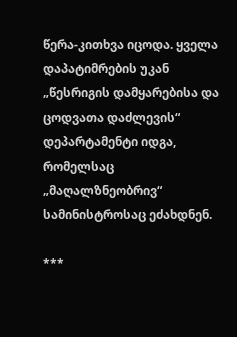წერა-კითხვა იცოდა. ყველა დაპატიმრების უკან „წესრიგის დამყარებისა და ცოდვათა დაძლევის“ დეპარტამენტი იდგა, რომელსაც „მაღალზნეობრივ“ სამინისტროსაც ეძახდნენ.

***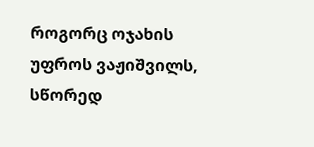როგორც ოჯახის უფროს ვაჟიშვილს, სწორედ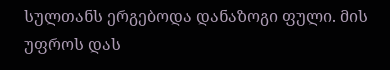სულთანს ერგებოდა დანაზოგი ფული. მის უფროს დას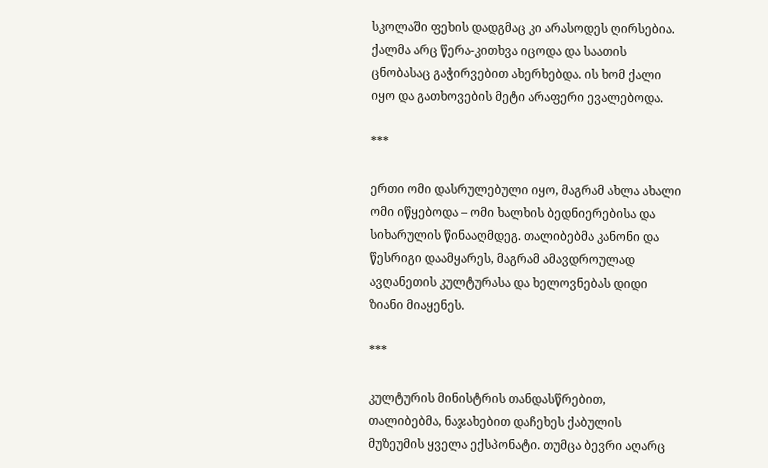სკოლაში ფეხის დადგმაც კი არასოდეს ღირსებია. ქალმა არც წერა-კითხვა იცოდა და საათის ცნობასაც გაჭირვებით ახერხებდა. ის ხომ ქალი იყო და გათხოვების მეტი არაფერი ევალებოდა.

***

ერთი ომი დასრულებული იყო, მაგრამ ახლა ახალი ომი იწყებოდა – ომი ხალხის ბედნიერებისა და სიხარულის წინააღმდეგ. თალიბებმა კანონი და წესრიგი დაამყარეს, მაგრამ ამავდროულად ავღანეთის კულტურასა და ხელოვნებას დიდი ზიანი მიაყენეს.

***

კულტურის მინისტრის თანდასწრებით, თალიბებმა, ნაჯახებით დაჩეხეს ქაბულის მუზეუმის ყველა ექსპონატი. თუმცა ბევრი აღარც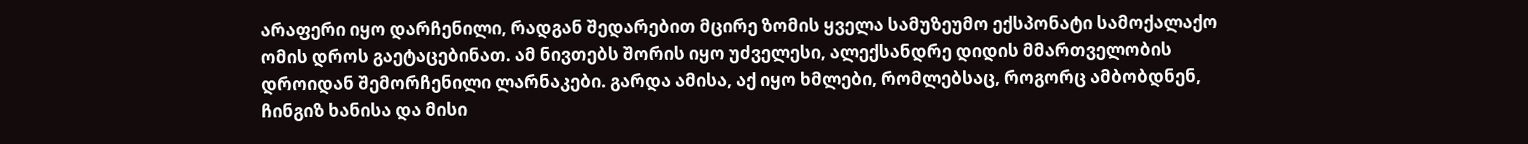არაფერი იყო დარჩენილი, რადგან შედარებით მცირე ზომის ყველა სამუზეუმო ექსპონატი სამოქალაქო ომის დროს გაეტაცებინათ. ამ ნივთებს შორის იყო უძველესი, ალექსანდრე დიდის მმართველობის დროიდან შემორჩენილი ლარნაკები. გარდა ამისა, აქ იყო ხმლები, რომლებსაც, როგორც ამბობდნენ, ჩინგიზ ხანისა და მისი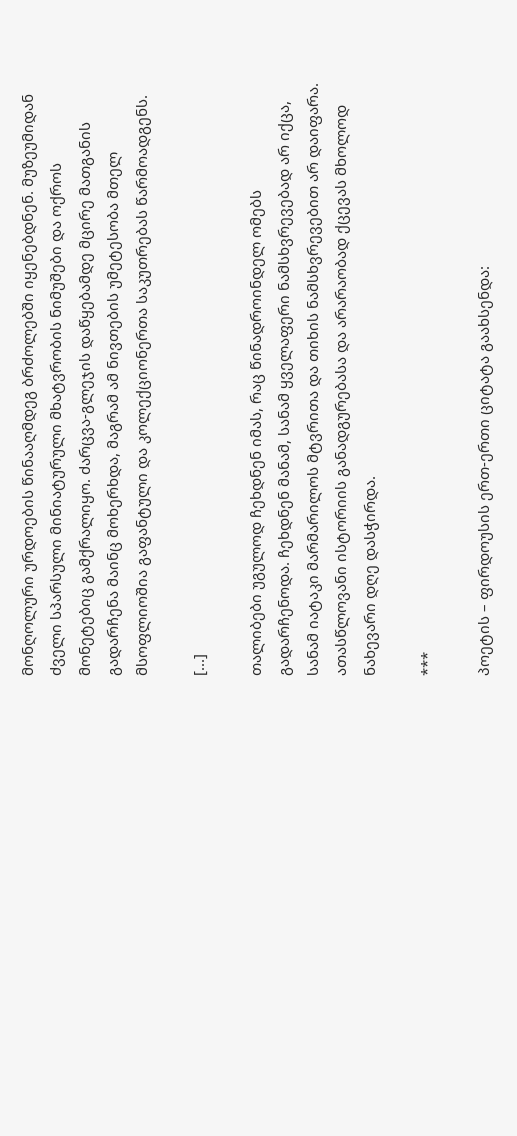მონღოლური ურდოების წინააღმდეგ ბრძოლებში იყენებდნენ. მუზეუმიდან ძველი სპარსული მინიატურული მხატვრობის ნიმუშები და ოქროს მონეტებიც გამქრალიყო. ძარცვა-გლეჯის დაწყებამდე მცირე მათგანის გადარჩენა მაინც მოხერხდა, მაგრამ ამ ნივთების უმეტესობა მთელ მსოფლიოშია გაფანტული და კოლექციონერთა საკუთრებას წარმოადგენს.

[...]

თალიბები უგულოდ ჩეხდნენ იმას, რაც წინადროინდელ ომებს გადარჩენოდა. ჩეხდნენ მანამ, სანამ ყველაფერი ნამსხვრევებად არ იქცა, სანამ იატაკი მარმარილოს მტვრითა და თიხის ნამსხვრევებით არ დაიფარა. ათასწლოვანი ისტორიის განადგურებასა და არარაობად ქცევას მხოლოდ ნახევარი დღე დასჭირდა.

***

პოეტის – ფირდოუსის ერთ-ერთი ციტატა გაახსენდა: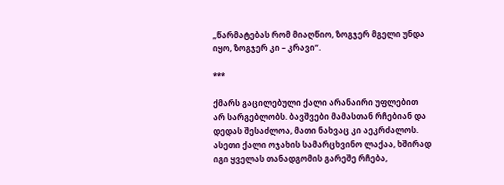„წარმატებას რომ მიაღწიო, ზოგჯერ მგელი უნდა იყო, ზოგჯერ კი – კრავი“.

***

ქმარს გაცილებული ქალი არანაირი უფლებით არ სარგებლობს. ბავშვები მამასთან რჩებიან და დედას შესაძლოა, მათი ნახვაც კი აეკრძალოს. ასეთი ქალი ოჯახის სამარცხვინო ლაქაა, ხშირად იგი ყველას თანადგომის გარეშე რჩება,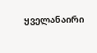ყველანაირი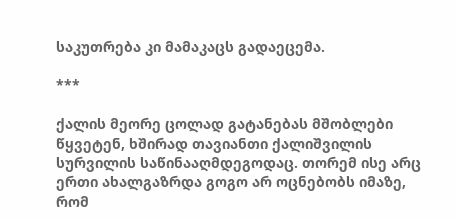საკუთრება კი მამაკაცს გადაეცემა.

***

ქალის მეორე ცოლად გატანებას მშობლები წყვეტენ, ხშირად თავიანთი ქალიშვილის სურვილის საწინააღმდეგოდაც. თორემ ისე არც ერთი ახალგაზრდა გოგო არ ოცნებობს იმაზე, რომ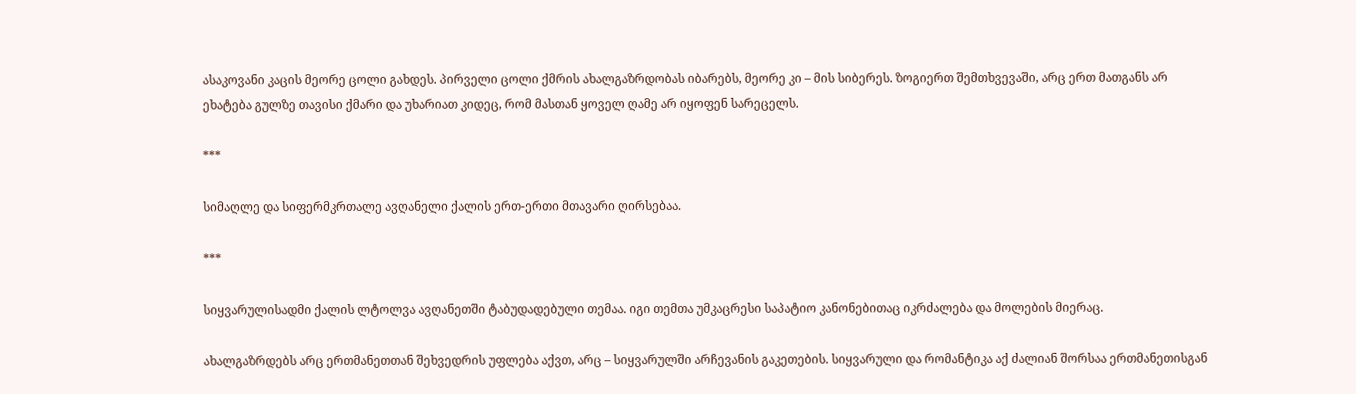ასაკოვანი კაცის მეორე ცოლი გახდეს. პირველი ცოლი ქმრის ახალგაზრდობას იბარებს, მეორე კი – მის სიბერეს. ზოგიერთ შემთხვევაში, არც ერთ მათგანს არ ეხატება გულზე თავისი ქმარი და უხარიათ კიდეც, რომ მასთან ყოველ ღამე არ იყოფენ სარეცელს.

***

სიმაღლე და სიფერმკრთალე ავღანელი ქალის ერთ-ერთი მთავარი ღირსებაა.

***

სიყვარულისადმი ქალის ლტოლვა ავღანეთში ტაბუდადებული თემაა. იგი თემთა უმკაცრესი საპატიო კანონებითაც იკრძალება და მოლების მიერაც.

ახალგაზრდებს არც ერთმანეთთან შეხვედრის უფლება აქვთ, არც – სიყვარულში არჩევანის გაკეთების. სიყვარული და რომანტიკა აქ ძალიან შორსაა ერთმანეთისგან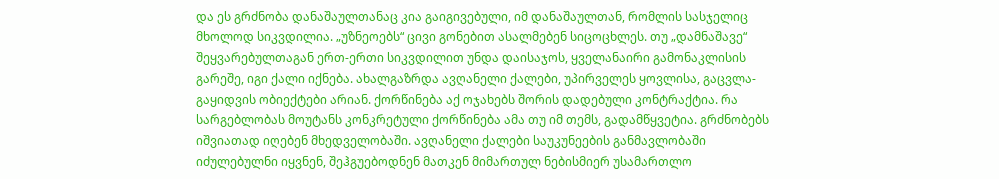და ეს გრძნობა დანაშაულთანაც კია გაიგივებული, იმ დანაშაულთან, რომლის სასჯელიც მხოლოდ სიკვდილია. „უზნეოებს“ ცივი გონებით ასალმებენ სიცოცხლეს. თუ „დამნაშავე“ შეყვარებულთაგან ერთ-ერთი სიკვდილით უნდა დაისაჯოს, ყველანაირი გამონაკლისის გარეშე, იგი ქალი იქნება. ახალგაზრდა ავღანელი ქალები, უპირველეს ყოვლისა, გაცვლა-გაყიდვის ობიექტები არიან. ქორწინება აქ ოჯახებს შორის დადებული კონტრაქტია. რა სარგებლობას მოუტანს კონკრეტული ქორწინება ამა თუ იმ თემს, გადამწყვეტია. გრძნობებს იშვიათად იღებენ მხედველობაში. ავღანელი ქალები საუკუნეების განმავლობაში იძულებულნი იყვნენ, შეჰგუებოდნენ მათკენ მიმართულ ნებისმიერ უსამართლო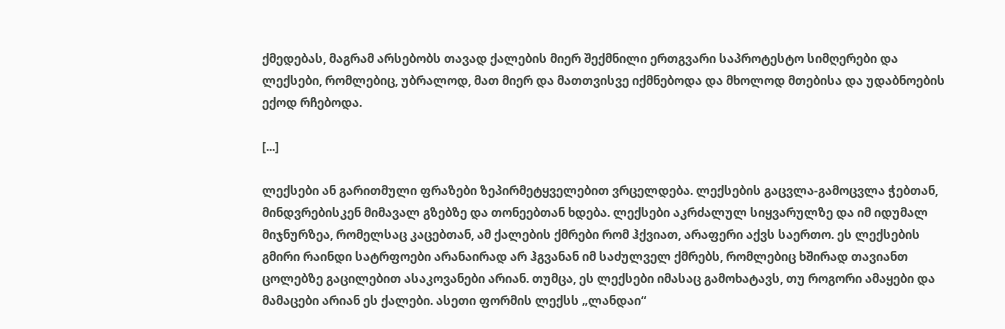ქმედებას, მაგრამ არსებობს თავად ქალების მიერ შექმნილი ერთგვარი საპროტესტო სიმღერები და ლექსები, რომლებიც, უბრალოდ, მათ მიერ და მათთვისვე იქმნებოდა და მხოლოდ მთებისა და უდაბნოების ექოდ რჩებოდა.

[...]

ლექსები ან გარითმული ფრაზები ზეპირმეტყველებით ვრცელდება. ლექსების გაცვლა-გამოცვლა ჭებთან, მინდვრებისკენ მიმავალ გზებზე და თონეებთან ხდება. ლექსები აკრძალულ სიყვარულზე და იმ იდუმალ მიჯნურზეა, რომელსაც კაცებთან, ამ ქალების ქმრები რომ ჰქვიათ, არაფერი აქვს საერთო. ეს ლექსების გმირი რაინდი სატრფოები არანაირად არ ჰგვანან იმ საძულველ ქმრებს, რომლებიც ხშირად თავიანთ ცოლებზე გაცილებით ასაკოვანები არიან. თუმცა, ეს ლექსები იმასაც გამოხატავს, თუ როგორი ამაყები და მამაცები არიან ეს ქალები. ასეთი ფორმის ლექსს „ლანდაი“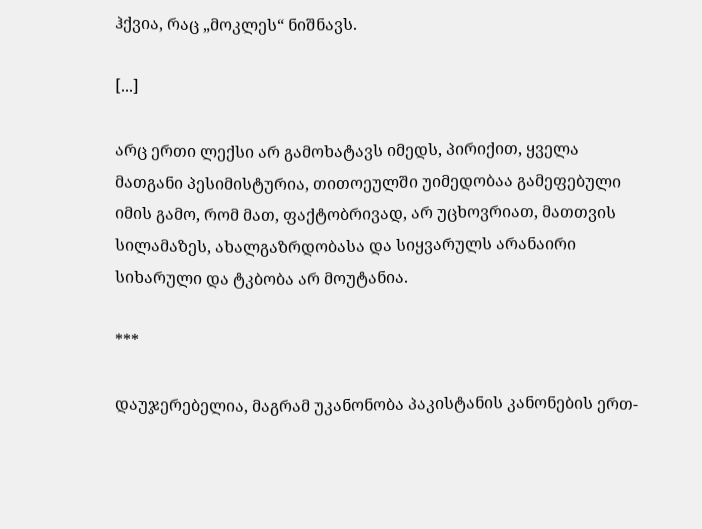ჰქვია, რაც „მოკლეს“ ნიშნავს.

[...]

არც ერთი ლექსი არ გამოხატავს იმედს, პირიქით, ყველა მათგანი პესიმისტურია, თითოეულში უიმედობაა გამეფებული იმის გამო, რომ მათ, ფაქტობრივად, არ უცხოვრიათ, მათთვის სილამაზეს, ახალგაზრდობასა და სიყვარულს არანაირი სიხარული და ტკბობა არ მოუტანია.

***

დაუჯერებელია, მაგრამ უკანონობა პაკისტანის კანონების ერთ-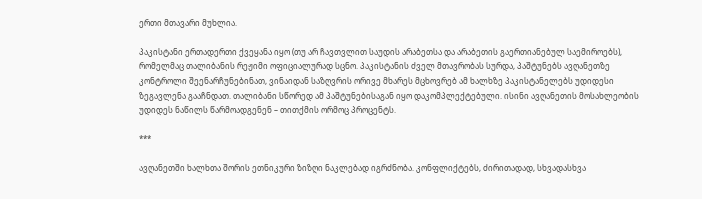ერთი მთავარი მუხლია.

პაკისტანი ერთადერთი ქვეყანა იყო (თუ არ ჩავთვლით საუდის არაბეთსა და არაბეთის გაერთიანებულ საემიროებს), რომელმაც თალიბანის რეჟიმი ოფიციალურად სცნო. პაკისტანის ძველ მთავრობას სურდა, პაშტუნებს ავღანეთზე კონტროლი შეენარჩუნებინათ, ვინაიდან საზღვრის ორივე მხარეს მცხოვრებ ამ ხალხზე პაკისტანელებს უდიდესი ზეგავლენა გააჩნდათ. თალიბანი სწორედ ამ პაშტუნებისაგან იყო დაკომპლექტებული. ისინი ავღანეთის მოსახლეობის უდიდეს ნაწილს წარმოადგენენ – თითქმის ორმოც პროცენტს.

***

ავღანეთში ხალხთა შორის ეთნიკური ზიზღი ნაკლებად იგრძნობა. კონფლიქტებს, ძირითადად, სხვადასხვა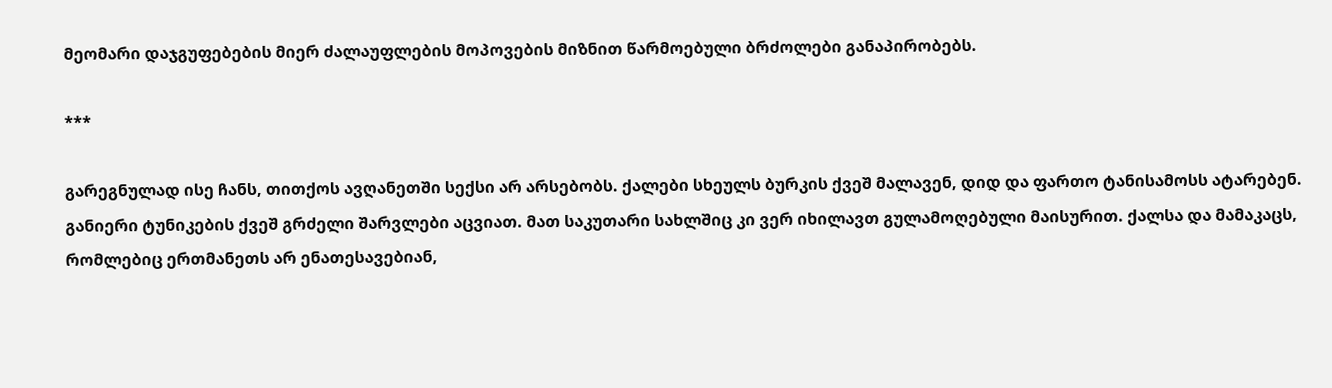მეომარი დაჯგუფებების მიერ ძალაუფლების მოპოვების მიზნით წარმოებული ბრძოლები განაპირობებს.

***

გარეგნულად ისე ჩანს, თითქოს ავღანეთში სექსი არ არსებობს. ქალები სხეულს ბურკის ქვეშ მალავენ, დიდ და ფართო ტანისამოსს ატარებენ. განიერი ტუნიკების ქვეშ გრძელი შარვლები აცვიათ. მათ საკუთარი სახლშიც კი ვერ იხილავთ გულამოღებული მაისურით. ქალსა და მამაკაცს, რომლებიც ერთმანეთს არ ენათესავებიან,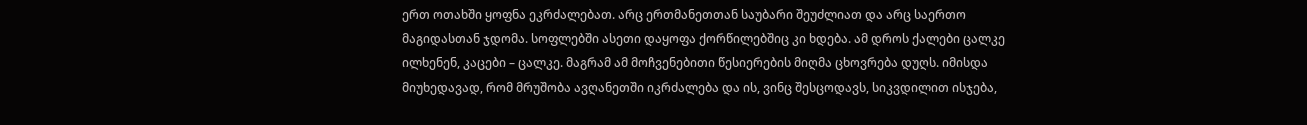ერთ ოთახში ყოფნა ეკრძალებათ. არც ერთმანეთთან საუბარი შეუძლიათ და არც საერთო მაგიდასთან ჯდომა. სოფლებში ასეთი დაყოფა ქორწილებშიც კი ხდება. ამ დროს ქალები ცალკე ილხენენ, კაცები – ცალკე. მაგრამ ამ მოჩვენებითი წესიერების მიღმა ცხოვრება დუღს. იმისდა მიუხედავად, რომ მრუშობა ავღანეთში იკრძალება და ის, ვინც შესცოდავს, სიკვდილით ისჯება,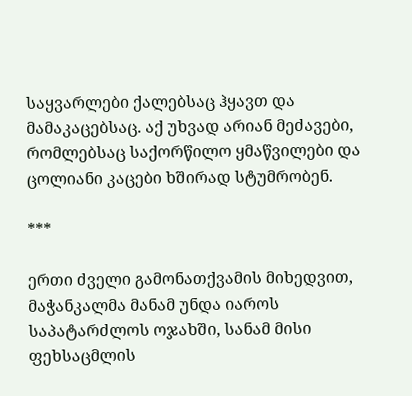საყვარლები ქალებსაც ჰყავთ და მამაკაცებსაც. აქ უხვად არიან მეძავები, რომლებსაც საქორწილო ყმაწვილები და ცოლიანი კაცები ხშირად სტუმრობენ.

***

ერთი ძველი გამონათქვამის მიხედვით, მაჭანკალმა მანამ უნდა იაროს საპატარძლოს ოჯახში, სანამ მისი ფეხსაცმლის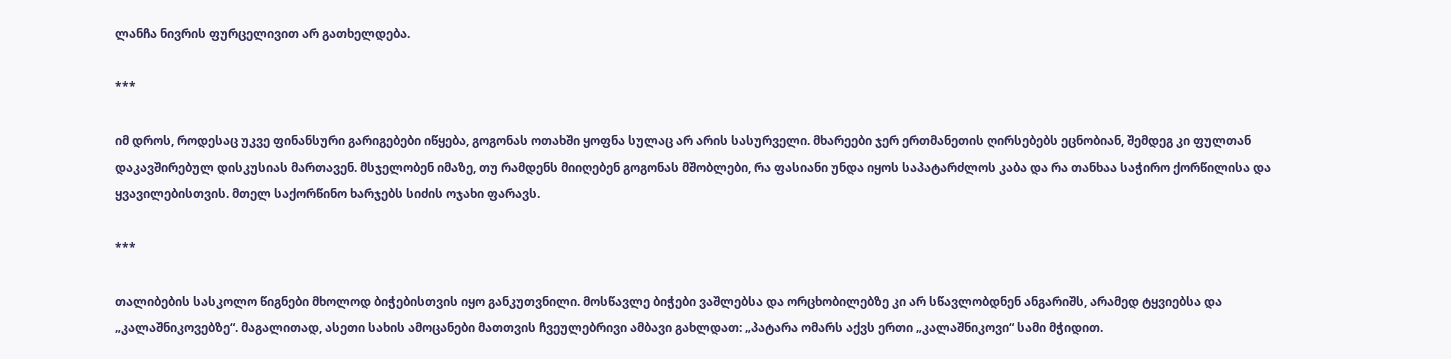ლანჩა ნივრის ფურცელივით არ გათხელდება.

***

იმ დროს, როდესაც უკვე ფინანსური გარიგებები იწყება, გოგონას ოთახში ყოფნა სულაც არ არის სასურველი. მხარეები ჯერ ერთმანეთის ღირსებებს ეცნობიან, შემდეგ კი ფულთან დაკავშირებულ დისკუსიას მართავენ. მსჯელობენ იმაზე, თუ რამდენს მიიღებენ გოგონას მშობლები, რა ფასიანი უნდა იყოს საპატარძლოს კაბა და რა თანხაა საჭირო ქორწილისა და ყვავილებისთვის. მთელ საქორწინო ხარჯებს სიძის ოჯახი ფარავს.

***

თალიბების სასკოლო წიგნები მხოლოდ ბიჭებისთვის იყო განკუთვნილი. მოსწავლე ბიჭები ვაშლებსა და ორცხობილებზე კი არ სწავლობდნენ ანგარიშს, არამედ ტყვიებსა და „კალაშნიკოვებზე“. მაგალითად, ასეთი სახის ამოცანები მათთვის ჩვეულებრივი ამბავი გახლდათ: „პატარა ომარს აქვს ერთი „კალაშნიკოვი“ სამი მჭიდით.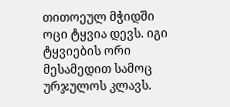თითოეულ მჭიდში ოცი ტყვია დევს. იგი ტყვიების ორი მესამედით სამოც ურჯულოს კლავს.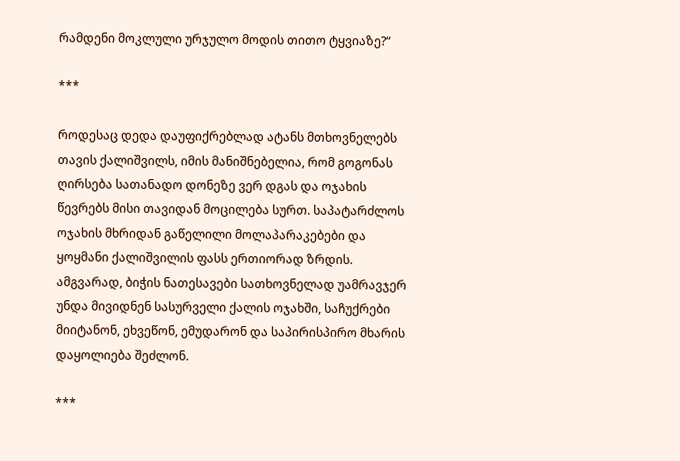რამდენი მოკლული ურჯულო მოდის თითო ტყვიაზე?“

***

როდესაც დედა დაუფიქრებლად ატანს მთხოვნელებს თავის ქალიშვილს, იმის მანიშნებელია, რომ გოგონას ღირსება სათანადო დონეზე ვერ დგას და ოჯახის წევრებს მისი თავიდან მოცილება სურთ. საპატარძლოს ოჯახის მხრიდან გაწელილი მოლაპარაკებები და ყოყმანი ქალიშვილის ფასს ერთიორად ზრდის. ამგვარად, ბიჭის ნათესავები სათხოვნელად უამრავჯერ უნდა მივიდნენ სასურველი ქალის ოჯახში, საჩუქრები მიიტანონ, ეხვეწონ, ემუდარონ და საპირისპირო მხარის დაყოლიება შეძლონ.

***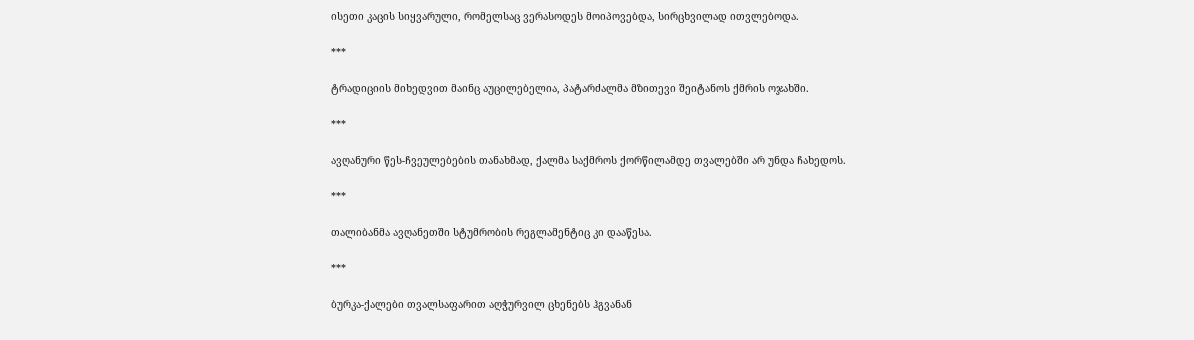ისეთი კაცის სიყვარული, რომელსაც ვერასოდეს მოიპოვებდა, სირცხვილად ითვლებოდა.

***

ტრადიციის მიხედვით მაინც აუცილებელია, პატარძალმა მზითევი შეიტანოს ქმრის ოჯახში.

***

ავღანური წეს-ჩვეულებების თანახმად, ქალმა საქმროს ქორწილამდე თვალებში არ უნდა ჩახედოს.

***

თალიბანმა ავღანეთში სტუმრობის რეგლამენტიც კი დააწესა.

***

ბურკა-ქალები თვალსაფარით აღჭურვილ ცხენებს ჰგვანან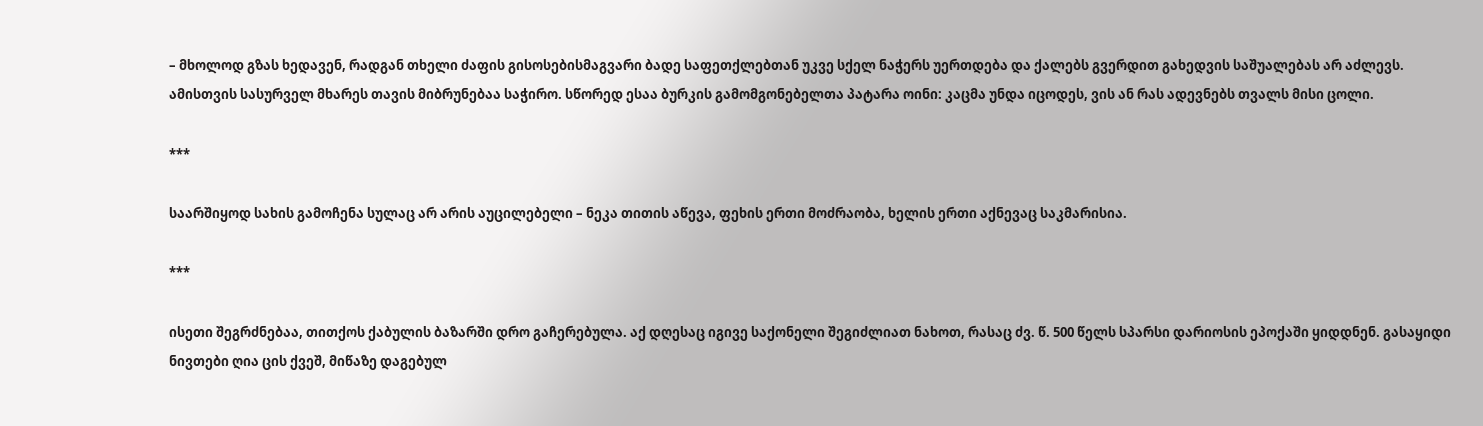– მხოლოდ გზას ხედავენ, რადგან თხელი ძაფის გისოსებისმაგვარი ბადე საფეთქლებთან უკვე სქელ ნაჭერს უერთდება და ქალებს გვერდით გახედვის საშუალებას არ აძლევს. ამისთვის სასურველ მხარეს თავის მიბრუნებაა საჭირო. სწორედ ესაა ბურკის გამომგონებელთა პატარა ოინი: კაცმა უნდა იცოდეს, ვის ან რას ადევნებს თვალს მისი ცოლი.

***

საარშიყოდ სახის გამოჩენა სულაც არ არის აუცილებელი – ნეკა თითის აწევა, ფეხის ერთი მოძრაობა, ხელის ერთი აქნევაც საკმარისია.

***

ისეთი შეგრძნებაა, თითქოს ქაბულის ბაზარში დრო გაჩერებულა. აქ დღესაც იგივე საქონელი შეგიძლიათ ნახოთ, რასაც ძვ. წ. 500 წელს სპარსი დარიოსის ეპოქაში ყიდდნენ. გასაყიდი ნივთები ღია ცის ქვეშ, მიწაზე დაგებულ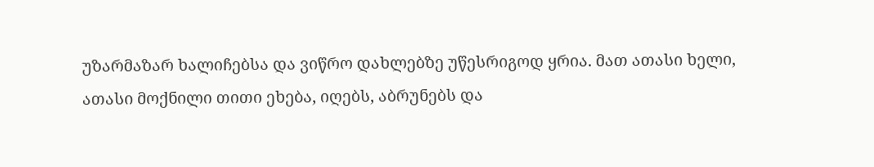უზარმაზარ ხალიჩებსა და ვიწრო დახლებზე უწესრიგოდ ყრია. მათ ათასი ხელი, ათასი მოქნილი თითი ეხება, იღებს, აბრუნებს და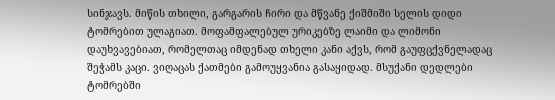სინჯავს. მიწის თხილი, გარგარის ჩირი და მწვანე ქიშმიში სელის დიდი ტომრებით ულაგიათ. მოფამფალებულ ურიკებზე ლაიმი და ლიმონი დაუხვავებიათ, რომელთაც იმდენად თხელი კანი აქვს, რომ გაუფცქვნელადაც შეჭამს კაცი. ვიღაცას ქათმები გამოუყვანია გასაყიდად. მსუქანი დედლები ტომრებში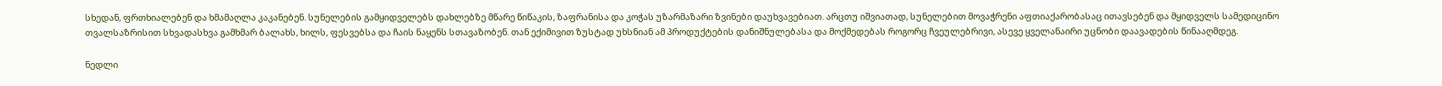სხედან, ფრთხიალებენ და ხმამაღლა კაკანებენ. სუნელების გამყიდველებს დახლებზე მწარე წიწაკის, ზაფრანისა და კოჭას უზარმაზარი ზვინები დაუხვავებიათ. არცთუ იშვიათად, სუნელებით მოვაჭრენი აფთიაქარობასაც ითავსებენ და მყიდველს სამედიცინო თვალსაზრისით სხვადასხვა გამხმარ ბალახს, ხილს, ფესვებსა და ჩაის ნაყენს სთავაზობენ. თან ექიმივით ზუსტად უხსნიან ამ პროდუქტების დანიშნულებასა და მოქმედებას როგორც ჩვეულებრივი, ასევე ყველანაირი უცნობი დაავადების წინააღმდეგ.

ნედლი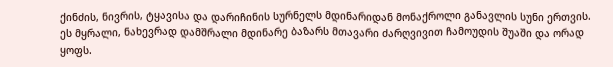ქინძის, ნივრის, ტყავისა და დარიჩინის სურნელს მდინარიდან მონაქროლი განავლის სუნი ერთვის. ეს მყრალი, ნახევრად დამშრალი მდინარე ბაზარს მთავარი ძარღვივით ჩამოუდის შუაში და ორად ყოფს.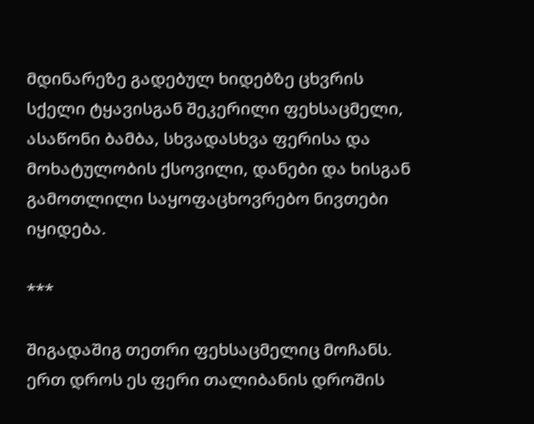მდინარეზე გადებულ ხიდებზე ცხვრის სქელი ტყავისგან შეკერილი ფეხსაცმელი, ასაწონი ბამბა, სხვადასხვა ფერისა და მოხატულობის ქსოვილი, დანები და ხისგან გამოთლილი საყოფაცხოვრებო ნივთები იყიდება.

***

შიგადაშიგ თეთრი ფეხსაცმელიც მოჩანს. ერთ დროს ეს ფერი თალიბანის დროშის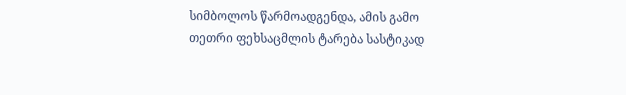სიმბოლოს წარმოადგენდა, ამის გამო თეთრი ფეხსაცმლის ტარება სასტიკად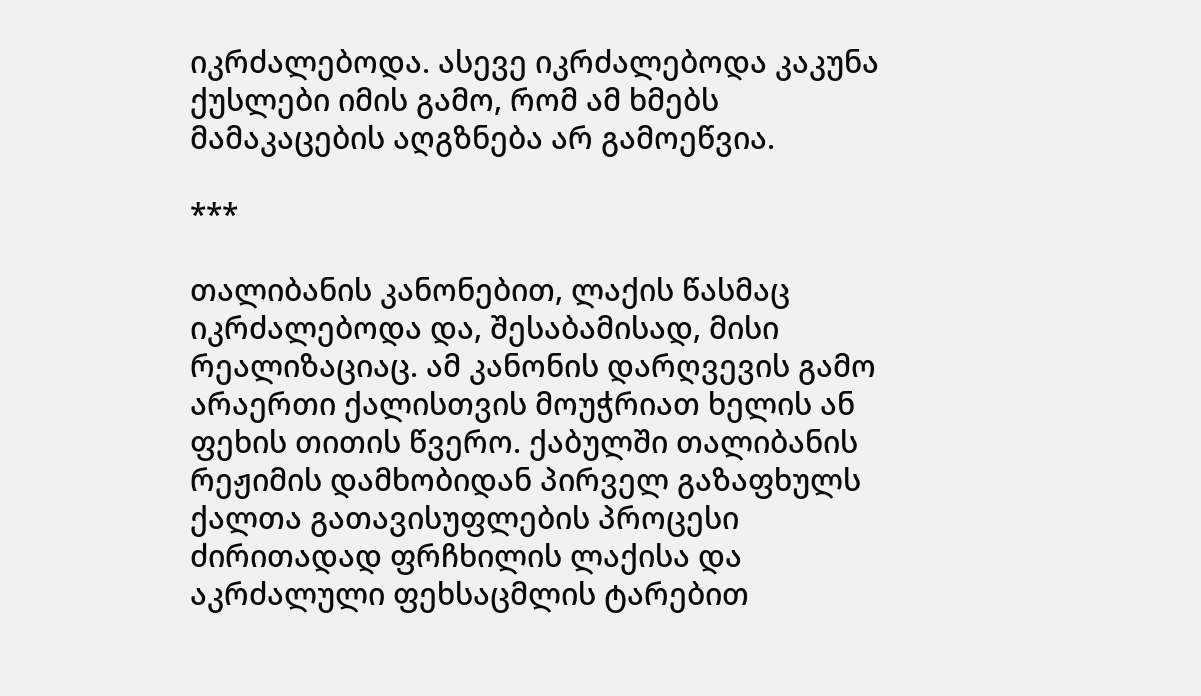იკრძალებოდა. ასევე იკრძალებოდა კაკუნა ქუსლები იმის გამო, რომ ამ ხმებს მამაკაცების აღგზნება არ გამოეწვია.

***

თალიბანის კანონებით, ლაქის წასმაც იკრძალებოდა და, შესაბამისად, მისი რეალიზაციაც. ამ კანონის დარღვევის გამო არაერთი ქალისთვის მოუჭრიათ ხელის ან ფეხის თითის წვერო. ქაბულში თალიბანის რეჟიმის დამხობიდან პირველ გაზაფხულს ქალთა გათავისუფლების პროცესი ძირითადად ფრჩხილის ლაქისა და აკრძალული ფეხსაცმლის ტარებით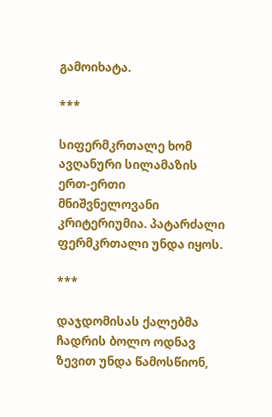გამოიხატა.

***

სიფერმკრთალე ხომ ავღანური სილამაზის ერთ-ერთი მნიშვნელოვანი კრიტერიუმია. პატარძალი ფერმკრთალი უნდა იყოს.

***

დაჯდომისას ქალებმა ჩადრის ბოლო ოდნავ ზევით უნდა წამოსწიონ,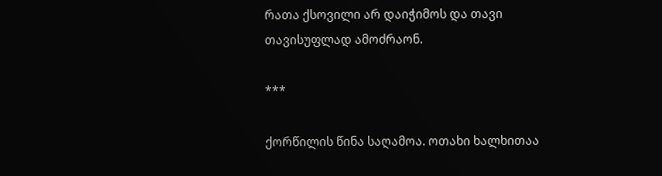რათა ქსოვილი არ დაიჭიმოს და თავი თავისუფლად ამოძრაონ.

***

ქორწილის წინა საღამოა. ოთახი ხალხითაა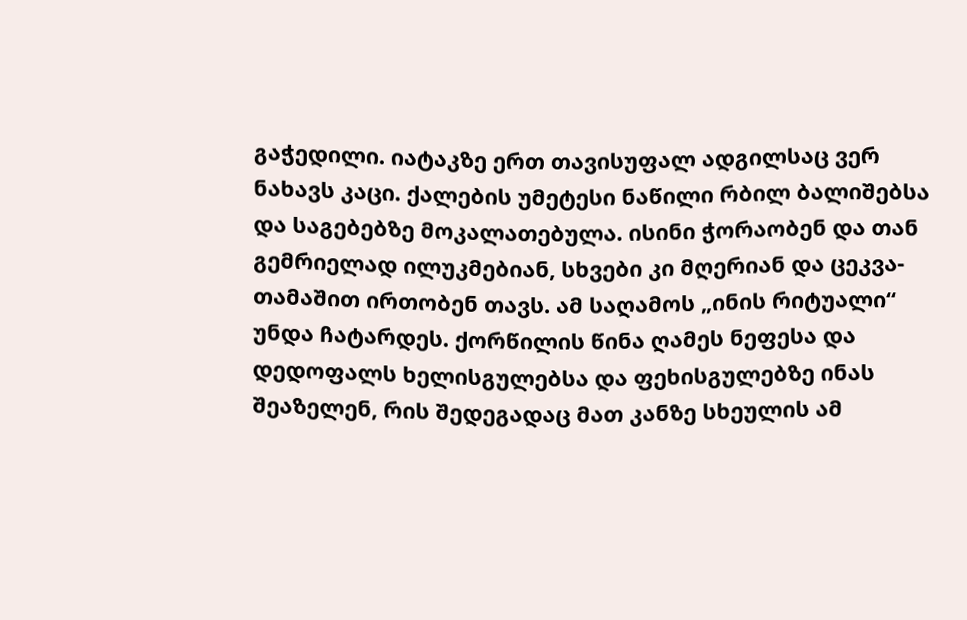გაჭედილი. იატაკზე ერთ თავისუფალ ადგილსაც ვერ ნახავს კაცი. ქალების უმეტესი ნაწილი რბილ ბალიშებსა და საგებებზე მოკალათებულა. ისინი ჭორაობენ და თან გემრიელად ილუკმებიან, სხვები კი მღერიან და ცეკვა-თამაშით ირთობენ თავს. ამ საღამოს „ინის რიტუალი“ უნდა ჩატარდეს. ქორწილის წინა ღამეს ნეფესა და დედოფალს ხელისგულებსა და ფეხისგულებზე ინას შეაზელენ, რის შედეგადაც მათ კანზე სხეულის ამ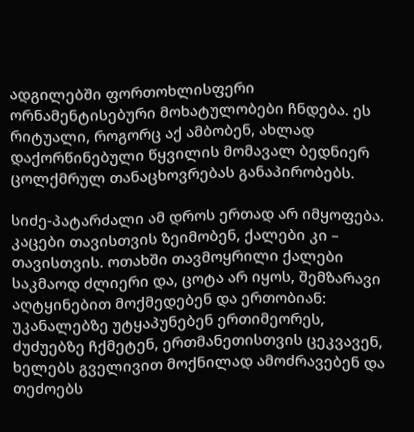ადგილებში ფორთოხლისფერი ორნამენტისებური მოხატულობები ჩნდება. ეს რიტუალი, როგორც აქ ამბობენ, ახლად დაქორწინებული წყვილის მომავალ ბედნიერ ცოლქმრულ თანაცხოვრებას განაპირობებს.

სიძე-პატარძალი ამ დროს ერთად არ იმყოფება. კაცები თავისთვის ზეიმობენ, ქალები კი – თავისთვის. ოთახში თავმოყრილი ქალები საკმაოდ ძლიერი და, ცოტა არ იყოს, შემზარავი აღტყინებით მოქმედებენ და ერთობიან: უკანალებზე უტყაპუნებენ ერთიმეორეს, ძუძუებზე ჩქმეტენ, ერთმანეთისთვის ცეკვავენ, ხელებს გველივით მოქნილად ამოძრავებენ და თეძოებს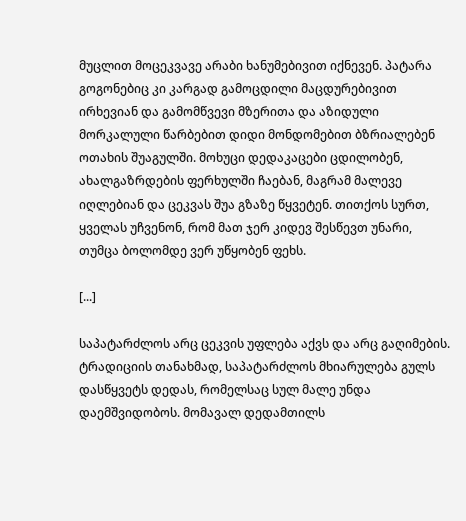მუცლით მოცეკვავე არაბი ხანუმებივით იქნევენ. პატარა გოგონებიც კი კარგად გამოცდილი მაცდურებივით ირხევიან და გამომწვევი მზერითა და აზიდული მორკალული წარბებით დიდი მონდომებით ბზრიალებენ ოთახის შუაგულში. მოხუცი დედაკაცები ცდილობენ, ახალგაზრდების ფერხულში ჩაებან, მაგრამ მალევე იღლებიან და ცეკვას შუა გზაზე წყვეტენ. თითქოს სურთ, ყველას უჩვენონ, რომ მათ ჯერ კიდევ შესწევთ უნარი, თუმცა ბოლომდე ვერ უწყობენ ფეხს.

[...]

საპატარძლოს არც ცეკვის უფლება აქვს და არც გაღიმების. ტრადიციის თანახმად, საპატარძლოს მხიარულება გულს დასწყვეტს დედას, რომელსაც სულ მალე უნდა დაემშვიდობოს. მომავალ დედამთილს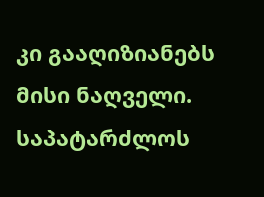კი გააღიზიანებს მისი ნაღველი. საპატარძლოს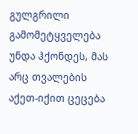გულგრილი გამომეტყველება უნდა ჰქონდეს, მას არც თვალების აქეთ-იქით ცეცება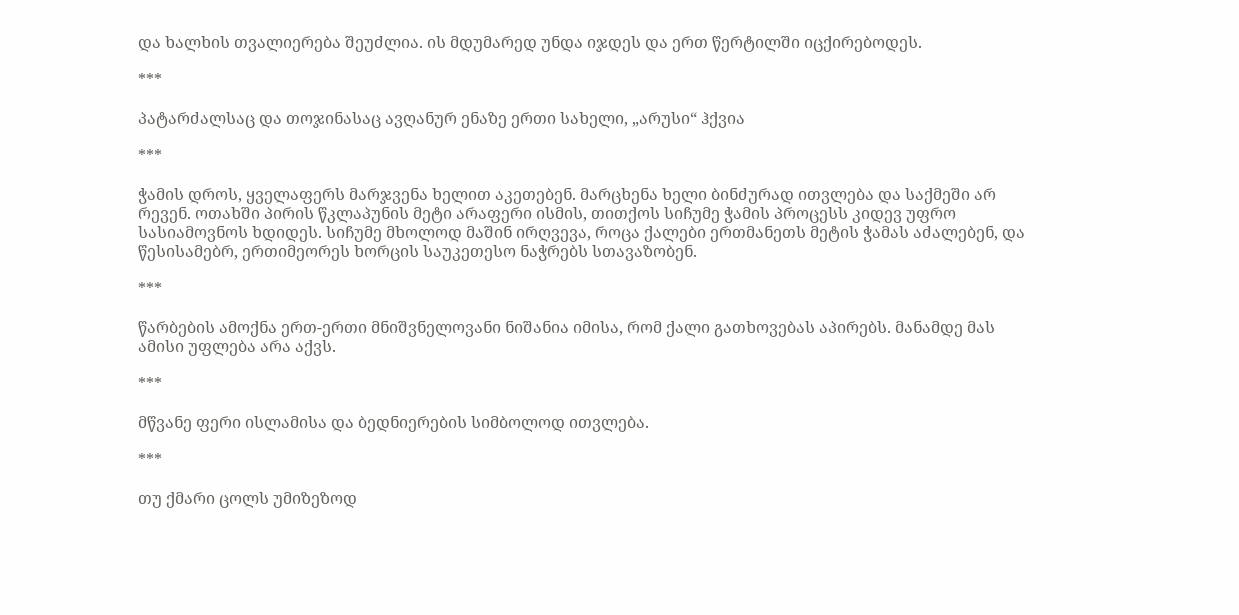და ხალხის თვალიერება შეუძლია. ის მდუმარედ უნდა იჯდეს და ერთ წერტილში იცქირებოდეს.

***

პატარძალსაც და თოჯინასაც ავღანურ ენაზე ერთი სახელი, „არუსი“ ჰქვია

***

ჭამის დროს, ყველაფერს მარჯვენა ხელით აკეთებენ. მარცხენა ხელი ბინძურად ითვლება და საქმეში არ რევენ. ოთახში პირის წკლაპუნის მეტი არაფერი ისმის, თითქოს სიჩუმე ჭამის პროცესს კიდევ უფრო სასიამოვნოს ხდიდეს. სიჩუმე მხოლოდ მაშინ ირღვევა, როცა ქალები ერთმანეთს მეტის ჭამას აძალებენ, და წესისამებრ, ერთიმეორეს ხორცის საუკეთესო ნაჭრებს სთავაზობენ.

***

წარბების ამოქნა ერთ-ერთი მნიშვნელოვანი ნიშანია იმისა, რომ ქალი გათხოვებას აპირებს. მანამდე მას ამისი უფლება არა აქვს.

***

მწვანე ფერი ისლამისა და ბედნიერების სიმბოლოდ ითვლება.

***

თუ ქმარი ცოლს უმიზეზოდ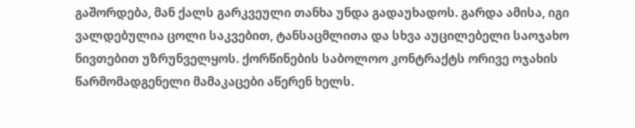გაშორდება, მან ქალს გარკვეული თანხა უნდა გადაუხადოს. გარდა ამისა, იგი ვალდებულია ცოლი საკვებით, ტანსაცმლითა და სხვა აუცილებელი საოჯახო ნივთებით უზრუნველყოს. ქორწინების საბოლოო კონტრაქტს ორივე ოჯახის წარმომადგენელი მამაკაცები აწერენ ხელს.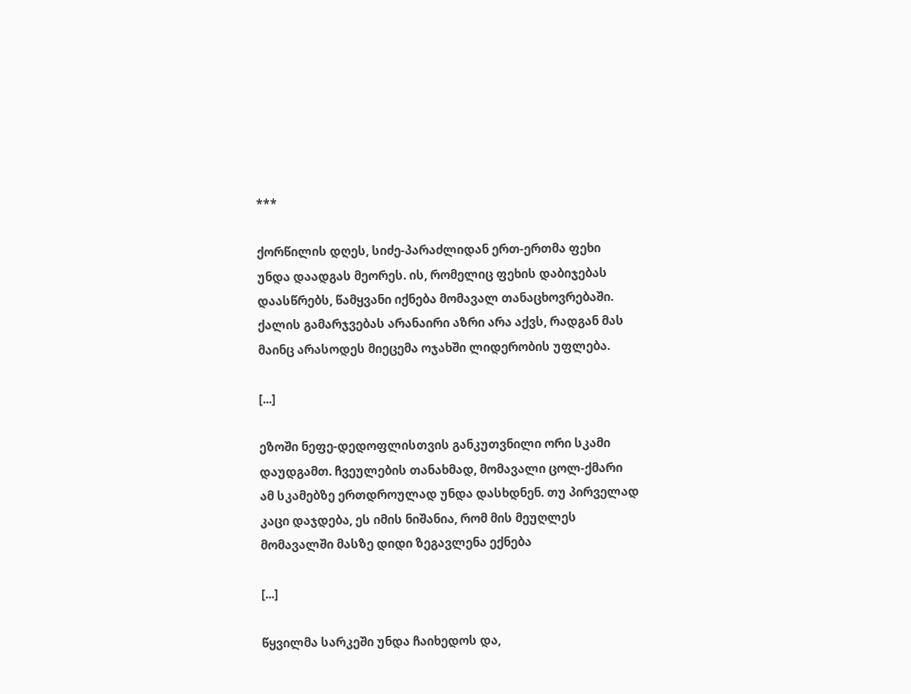***

ქორწილის დღეს, სიძე-პარაძლიდან ერთ-ერთმა ფეხი უნდა დაადგას მეორეს. ის, რომელიც ფეხის დაბიჯებას დაასწრებს, წამყვანი იქნება მომავალ თანაცხოვრებაში. ქალის გამარჯვებას არანაირი აზრი არა აქვს, რადგან მას მაინც არასოდეს მიეცემა ოჯახში ლიდერობის უფლება.

[...]

ეზოში ნეფე-დედოფლისთვის განკუთვნილი ორი სკამი დაუდგამთ. ჩვეულების თანახმად, მომავალი ცოლ-ქმარი ამ სკამებზე ერთდროულად უნდა დასხდნენ. თუ პირველად კაცი დაჯდება, ეს იმის ნიშანია, რომ მის მეუღლეს მომავალში მასზე დიდი ზეგავლენა ექნება

[...]

წყვილმა სარკეში უნდა ჩაიხედოს და,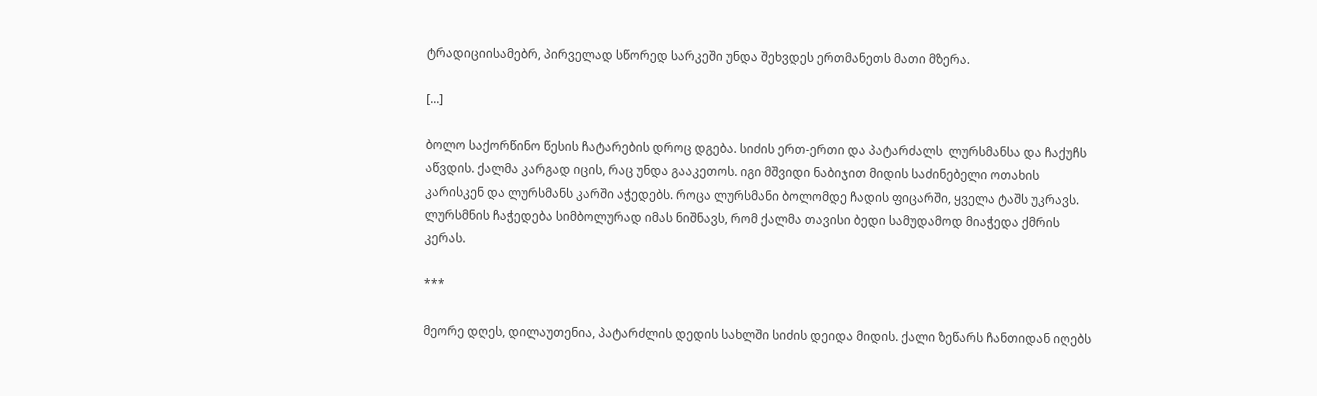ტრადიციისამებრ, პირველად სწორედ სარკეში უნდა შეხვდეს ერთმანეთს მათი მზერა.

[...]

ბოლო საქორწინო წესის ჩატარების დროც დგება. სიძის ერთ-ერთი და პატარძალს  ლურსმანსა და ჩაქუჩს აწვდის. ქალმა კარგად იცის, რაც უნდა გააკეთოს. იგი მშვიდი ნაბიჯით მიდის საძინებელი ოთახის კარისკენ და ლურსმანს კარში აჭედებს. როცა ლურსმანი ბოლომდე ჩადის ფიცარში, ყველა ტაშს უკრავს. ლურსმნის ჩაჭედება სიმბოლურად იმას ნიშნავს, რომ ქალმა თავისი ბედი სამუდამოდ მიაჭედა ქმრის კერას.

***

მეორე დღეს, დილაუთენია, პატარძლის დედის სახლში სიძის დეიდა მიდის. ქალი ზეწარს ჩანთიდან იღებს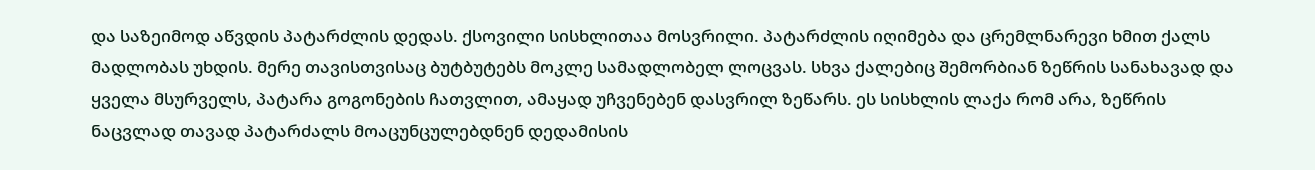და საზეიმოდ აწვდის პატარძლის დედას. ქსოვილი სისხლითაა მოსვრილი. პატარძლის იღიმება და ცრემლნარევი ხმით ქალს მადლობას უხდის. მერე თავისთვისაც ბუტბუტებს მოკლე სამადლობელ ლოცვას. სხვა ქალებიც შემორბიან ზეწრის სანახავად და ყველა მსურველს, პატარა გოგონების ჩათვლით, ამაყად უჩვენებენ დასვრილ ზეწარს. ეს სისხლის ლაქა რომ არა, ზეწრის ნაცვლად თავად პატარძალს მოაცუნცულებდნენ დედამისის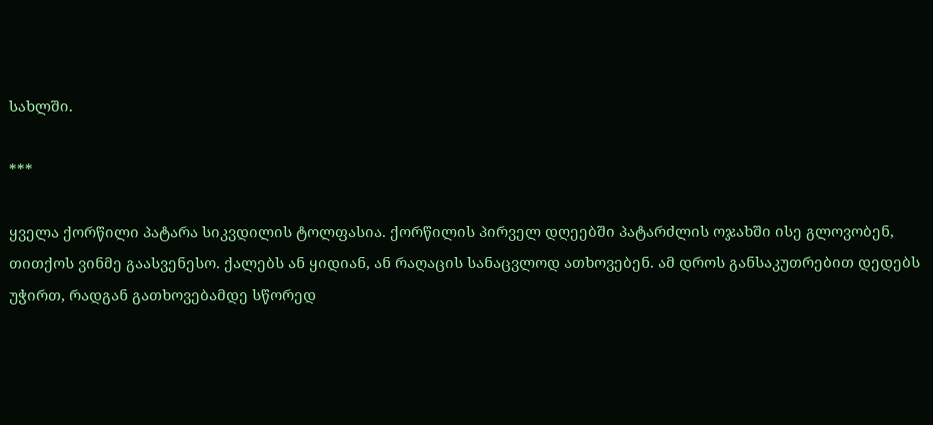სახლში.

***

ყველა ქორწილი პატარა სიკვდილის ტოლფასია. ქორწილის პირველ დღეებში პატარძლის ოჯახში ისე გლოვობენ, თითქოს ვინმე გაასვენესო. ქალებს ან ყიდიან, ან რაღაცის სანაცვლოდ ათხოვებენ. ამ დროს განსაკუთრებით დედებს უჭირთ, რადგან გათხოვებამდე სწორედ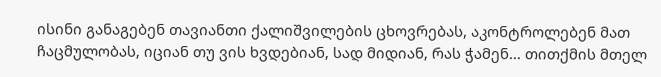ისინი განაგებენ თავიანთი ქალიშვილების ცხოვრებას, აკონტროლებენ მათ ჩაცმულობას, იციან თუ ვის ხვდებიან, სად მიდიან, რას ჭამენ... თითქმის მთელ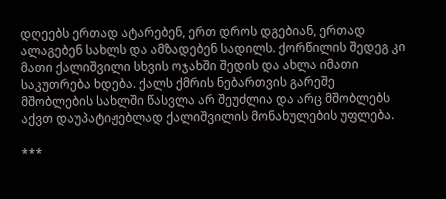დღეებს ერთად ატარებენ, ერთ დროს დგებიან, ერთად ალაგებენ სახლს და ამზადებენ სადილს. ქორწილის შედეგ კი მათი ქალიშვილი სხვის ოჯახში შედის და ახლა იმათი საკუთრება ხდება. ქალს ქმრის ნებართვის გარეშე მშობლების სახლში წასვლა არ შეუძლია და არც მშობლებს აქვთ დაუპატიჟებლად ქალიშვილის მონახულების უფლება.

***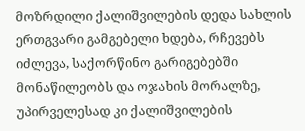მოზრდილი ქალიშვილების დედა სახლის ერთგვარი გამგებელი ხდება, რჩევებს იძლევა, საქორწინო გარიგებებში მონაწილეობს და ოჯახის მორალზე, უპირველესად კი ქალიშვილების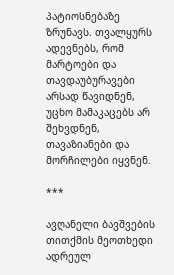პატიოსნებაზე ზრუნავს. თვალყურს ადევნებს, რომ მარტოები და თავდაუბურავები არსად წავიდნენ, უცხო მამაკაცებს არ შეხვდნენ, თავაზიანები და მორჩილები იყვნენ.

***

ავღანელი ბავშვების თითქმის მეოთხედი ადრეულ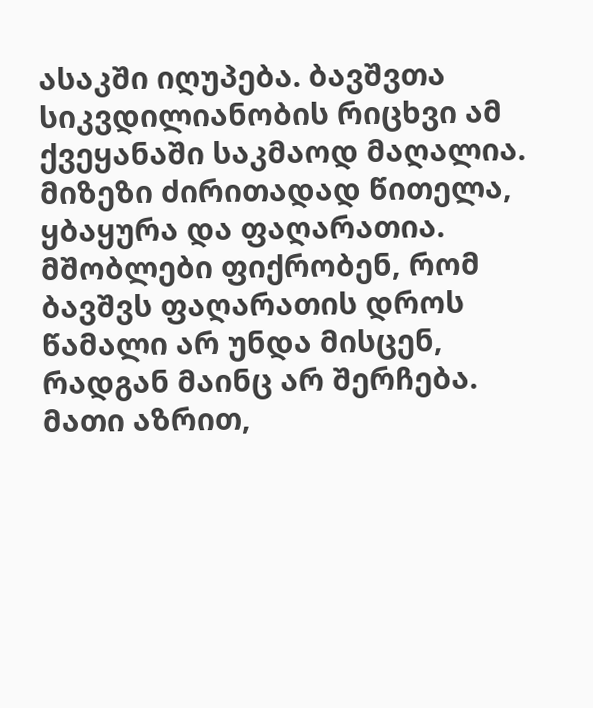ასაკში იღუპება. ბავშვთა სიკვდილიანობის რიცხვი ამ ქვეყანაში საკმაოდ მაღალია. მიზეზი ძირითადად წითელა, ყბაყურა და ფაღარათია. მშობლები ფიქრობენ, რომ ბავშვს ფაღარათის დროს წამალი არ უნდა მისცენ, რადგან მაინც არ შერჩება. მათი აზრით,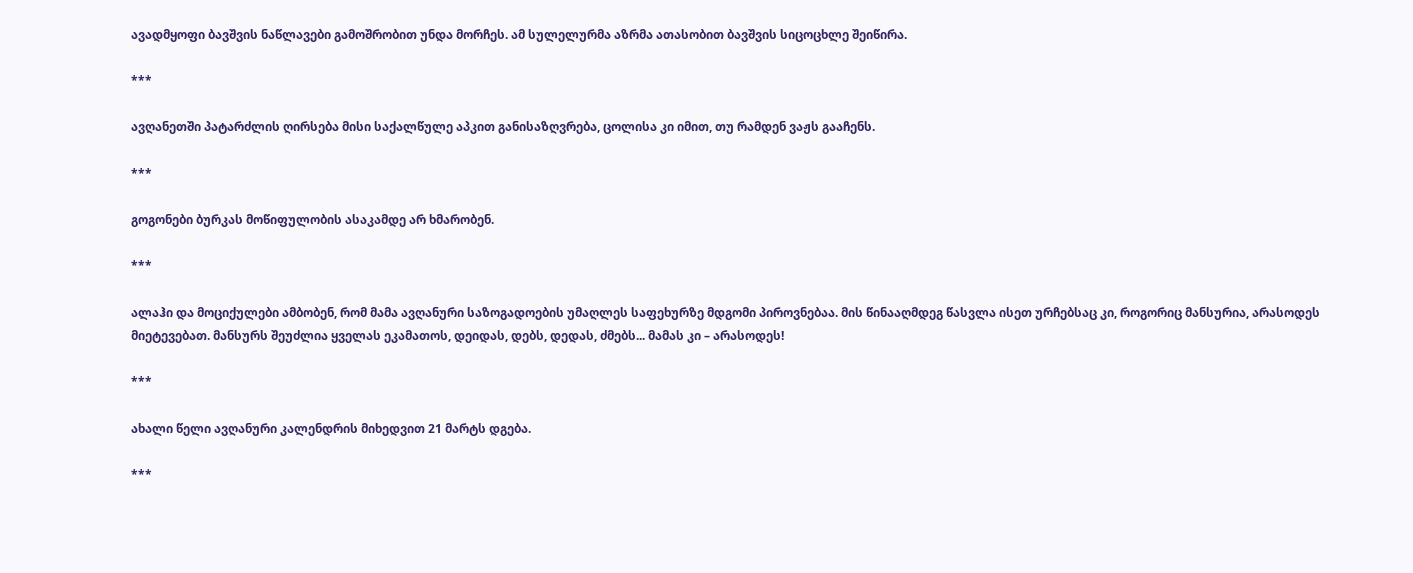ავადმყოფი ბავშვის ნაწლავები გამოშრობით უნდა მორჩეს. ამ სულელურმა აზრმა ათასობით ბავშვის სიცოცხლე შეიწირა.

***

ავღანეთში პატარძლის ღირსება მისი საქალწულე აპკით განისაზღვრება, ცოლისა კი იმით, თუ რამდენ ვაჟს გააჩენს.

***

გოგონები ბურკას მოწიფულობის ასაკამდე არ ხმარობენ.

***

ალაჰი და მოციქულები ამბობენ, რომ მამა ავღანური საზოგადოების უმაღლეს საფეხურზე მდგომი პიროვნებაა. მის წინააღმდეგ წასვლა ისეთ ურჩებსაც კი, როგორიც მანსურია, არასოდეს მიეტევებათ. მანსურს შეუძლია ყველას ეკამათოს, დეიდას, დებს, დედას, ძმებს... მამას კი – არასოდეს!

***

ახალი წელი ავღანური კალენდრის მიხედვით 21 მარტს დგება.

***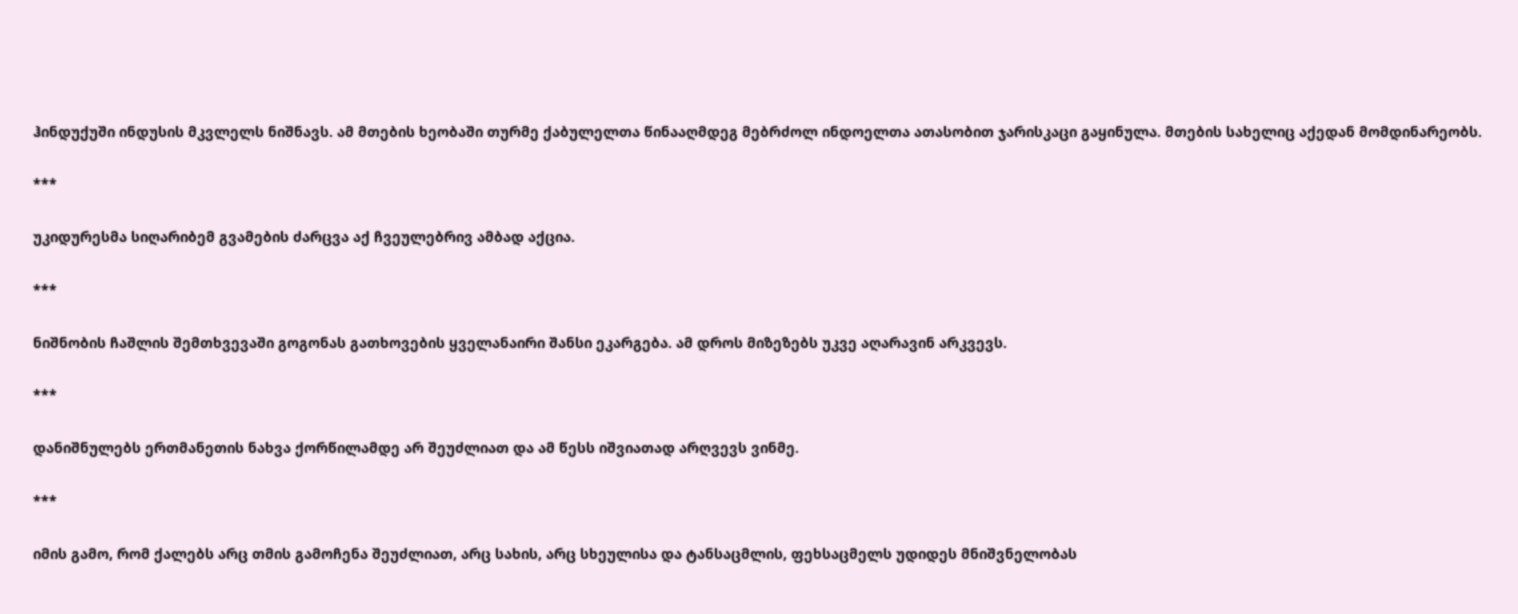ჰინდუქუში ინდუსის მკვლელს ნიშნავს. ამ მთების ხეობაში თურმე ქაბულელთა წინააღმდეგ მებრძოლ ინდოელთა ათასობით ჯარისკაცი გაყინულა. მთების სახელიც აქედან მომდინარეობს.

***

უკიდურესმა სიღარიბემ გვამების ძარცვა აქ ჩვეულებრივ ამბად აქცია.

***

ნიშნობის ჩაშლის შემთხვევაში გოგონას გათხოვების ყველანაირი შანსი ეკარგება. ამ დროს მიზეზებს უკვე აღარავინ არკვევს.

***

დანიშნულებს ერთმანეთის ნახვა ქორწილამდე არ შეუძლიათ და ამ წესს იშვიათად არღვევს ვინმე.

***

იმის გამო, რომ ქალებს არც თმის გამოჩენა შეუძლიათ, არც სახის, არც სხეულისა და ტანსაცმლის, ფეხსაცმელს უდიდეს მნიშვნელობას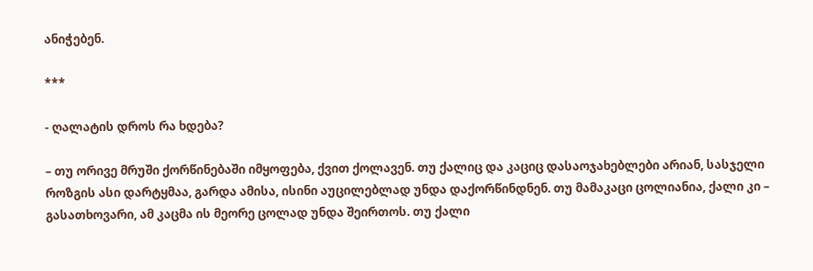ანიჭებენ.

***

- ღალატის დროს რა ხდება?

– თუ ორივე მრუში ქორწინებაში იმყოფება, ქვით ქოლავენ. თუ ქალიც და კაციც დასაოჯახებლები არიან, სასჯელი როზგის ასი დარტყმაა, გარდა ამისა, ისინი აუცილებლად უნდა დაქორწინდნენ. თუ მამაკაცი ცოლიანია, ქალი კი – გასათხოვარი, ამ კაცმა ის მეორე ცოლად უნდა შეირთოს. თუ ქალი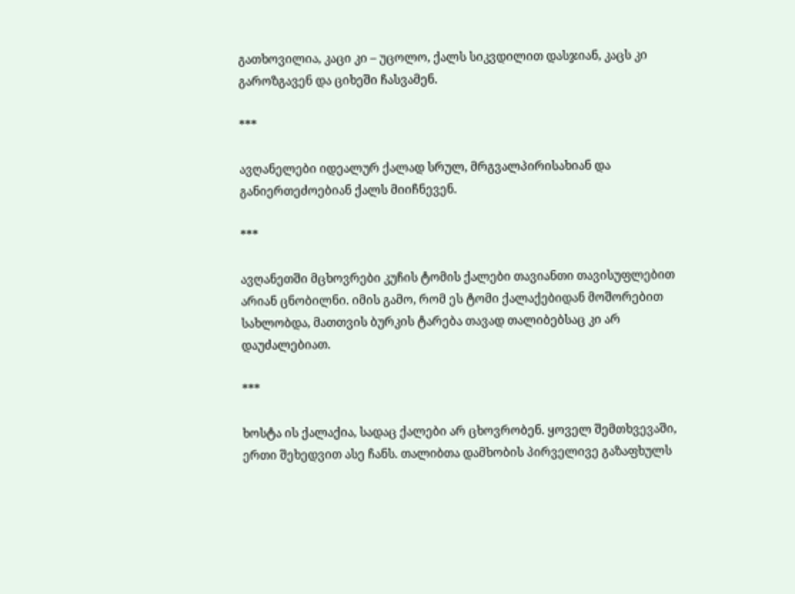გათხოვილია, კაცი კი – უცოლო, ქალს სიკვდილით დასჯიან, კაცს კი გაროზგავენ და ციხეში ჩასვამენ.

***

ავღანელები იდეალურ ქალად სრულ, მრგვალპირისახიან და განიერთეძოებიან ქალს მიიჩნევენ.

***

ავღანეთში მცხოვრები კუჩის ტომის ქალები თავიანთი თავისუფლებით არიან ცნობილნი. იმის გამო, რომ ეს ტომი ქალაქებიდან მოშორებით სახლობდა, მათთვის ბურკის ტარება თავად თალიბებსაც კი არ დაუძალებიათ.

***

ხოსტა ის ქალაქია, სადაც ქალები არ ცხოვრობენ. ყოველ შემთხვევაში, ერთი შეხედვით ასე ჩანს. თალიბთა დამხობის პირველივე გაზაფხულს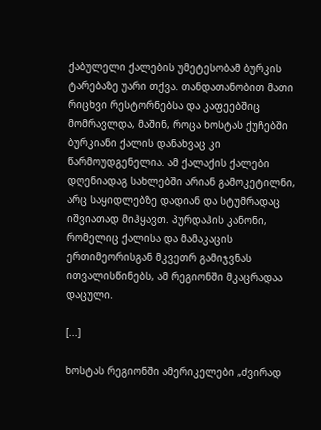ქაბულელი ქალების უმეტესობამ ბურკის ტარებაზე უარი თქვა. თანდათანობით მათი რიცხვი რესტორნებსა და კაფეებშიც მომრავლდა, მაშინ, როცა ხოსტას ქუჩებში ბურკიანი ქალის დანახვაც კი წარმოუდგენელია. ამ ქალაქის ქალები დღენიადაგ სახლებში არიან გამოკეტილნი, არც საყიდლებზე დადიან და სტუმრადაც იშვიათად მიჰყავთ. პურდაჰის კანონი, რომელიც ქალისა და მამაკაცის ერთიმეორისგან მკვეთრ გამიჯვნას ითვალისწინებს, ამ რეგიონში მკაცრადაა დაცული.

[...]

ხოსტას რეგიონში ამერიკელები „ძვირად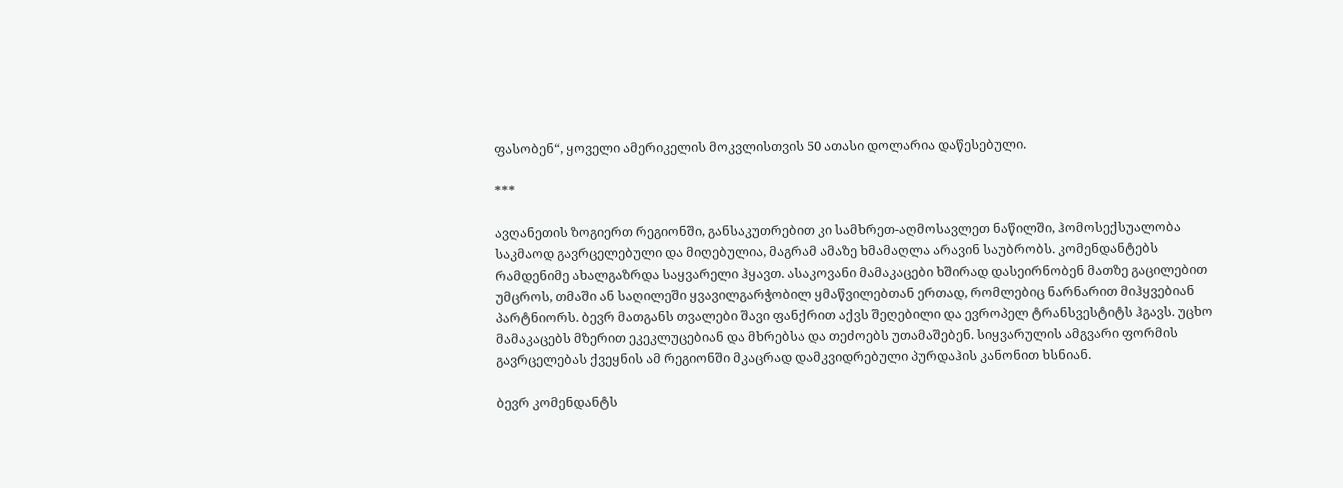ფასობენ“, ყოველი ამერიკელის მოკვლისთვის 50 ათასი დოლარია დაწესებული.

***

ავღანეთის ზოგიერთ რეგიონში, განსაკუთრებით კი სამხრეთ-აღმოსავლეთ ნაწილში, ჰომოსექსუალობა საკმაოდ გავრცელებული და მიღებულია, მაგრამ ამაზე ხმამაღლა არავინ საუბრობს. კომენდანტებს რამდენიმე ახალგაზრდა საყვარელი ჰყავთ. ასაკოვანი მამაკაცები ხშირად დასეირნობენ მათზე გაცილებით უმცროს, თმაში ან საღილეში ყვავილგარჭობილ ყმაწვილებთან ერთად, რომლებიც ნარნარით მიჰყვებიან პარტნიორს. ბევრ მათგანს თვალები შავი ფანქრით აქვს შეღებილი და ევროპელ ტრანსვესტიტს ჰგავს. უცხო მამაკაცებს მზერით ეკეკლუცებიან და მხრებსა და თეძოებს უთამაშებენ. სიყვარულის ამგვარი ფორმის გავრცელებას ქვეყნის ამ რეგიონში მკაცრად დამკვიდრებული პურდაჰის კანონით ხსნიან.

ბევრ კომენდანტს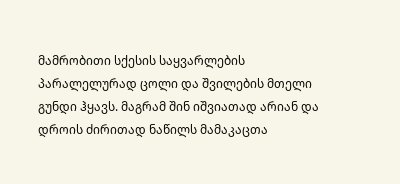მამრობითი სქესის საყვარლების პარალელურად ცოლი და შვილების მთელი გუნდი ჰყავს. მაგრამ შინ იშვიათად არიან და დროის ძირითად ნაწილს მამაკაცთა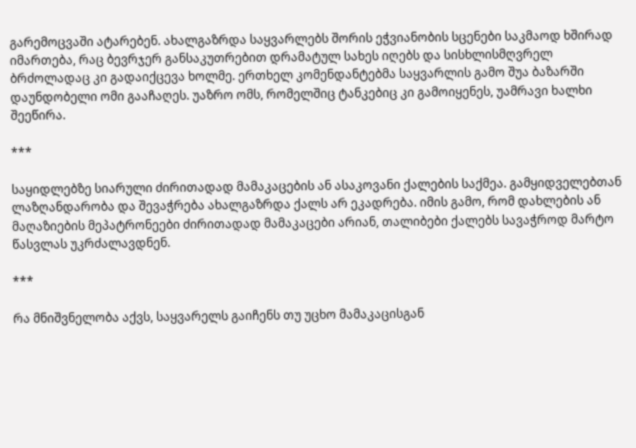გარემოცვაში ატარებენ. ახალგაზრდა საყვარლებს შორის ეჭვიანობის სცენები საკმაოდ ხშირად იმართება, რაც ბევრჯერ განსაკუთრებით დრამატულ სახეს იღებს და სისხლისმღვრელ ბრძოლადაც კი გადაიქცევა ხოლმე. ერთხელ კომენდანტებმა საყვარლის გამო შუა ბაზარში დაუნდობელი ომი გააჩაღეს. უაზრო ომს, რომელშიც ტანკებიც კი გამოიყენეს, უამრავი ხალხი შეეწირა.

***

საყიდლებზე სიარული ძირითადად მამაკაცების ან ასაკოვანი ქალების საქმეა. გამყიდველებთან ლაზღანდარობა და შევაჭრება ახალგაზრდა ქალს არ ეკადრება. იმის გამო, რომ დახლების ან მაღაზიების მეპატრონეები ძირითადად მამაკაცები არიან, თალიბები ქალებს სავაჭროდ მარტო წასვლას უკრძალავდნენ.

***

რა მნიშვნელობა აქვს, საყვარელს გაიჩენს თუ უცხო მამაკაცისგან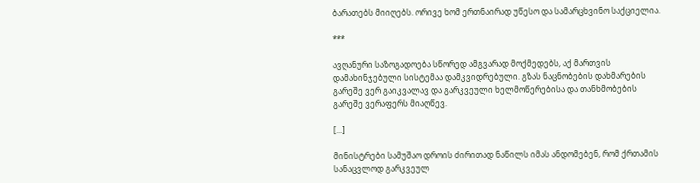ბარათებს მიიღებს. ორივე ხომ ერთნაირად უწესო და სამარცხვინო საქციელია.

***

ავღანური საზოგადოება სწორედ ამგვარად მოქმედებს, აქ მართვის დამახინჯებული სისტემაა დამკვიდრებული. გზას ნაცნობების დახმარების გარეშე ვერ გაიკვალავ და გარკვეული ხელმოწერებისა და თანხმობების გარეშე ვერაფერს მიაღწევ.

[...]

მინისტრები სამუშაო დროის ძირითად ნაწილს იმას ანდომებენ, რომ ქრთამის სანაცვლოდ გარკვეულ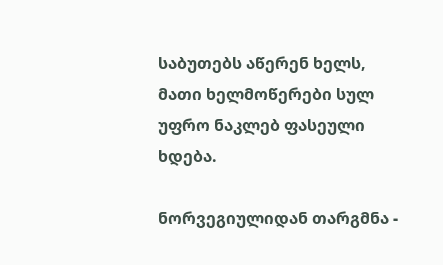საბუთებს აწერენ ხელს, მათი ხელმოწერები სულ უფრო ნაკლებ ფასეული ხდება.

ნორვეგიულიდან თარგმნა -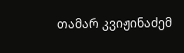თამარ კვიჟინაძემ